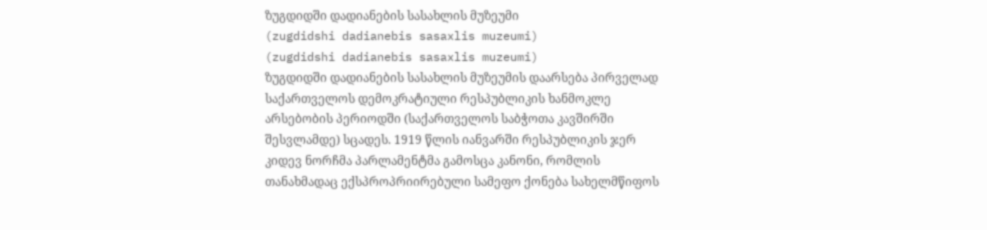ზუგდიდში დადიანების სასახლის მუზეუმი
(zugdidshi dadianebis sasaxlis muzeumi)
(zugdidshi dadianebis sasaxlis muzeumi)
ზუგდიდში დადიანების სასახლის მუზეუმის დაარსება პირველად საქართველოს დემოკრატიული რესპუბლიკის ხანმოკლე არსებობის პერიოდში (საქართველოს საბჭოთა კავშირში შესვლამდე) სცადეს. 1919 წლის იანვარში რესპუბლიკის ჯერ კიდევ ნორჩმა პარლამენტმა გამოსცა კანონი, რომლის თანახმადაც ექსპროპრიირებული სამეფო ქონება სახელმწიფოს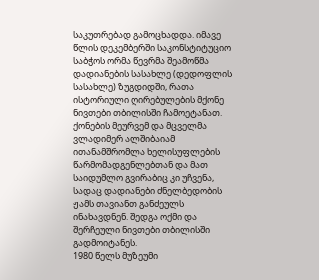საკუთრებად გამოცხადდა. იმავე წლის დეკემბერში საკონსტიტუციო საბჭოს ორმა წევრმა შეამოწმა დადიანების სასახლე (დედოფლის სასახლე) ზუგდიდში, რათა ისტორიული ღირებულების მქონე ნივთები თბილისში ჩამოეტანათ. ქონების მეურვემ და მცველმა ვლადიმერ ალშიბაიამ ითანამშრომლა ხელისუფლების წარმომადგენლებთან და მათ საიდუმლო გვირაბიც კი უჩვენა, სადაც დადიანები ძნელბედობის ჟამს თავიანთ განძეულს ინახავდნენ. შედგა ოქმი და შერჩეული ნივთები თბილისში გადმოიტანეს.
1980 წელს მუზეუმი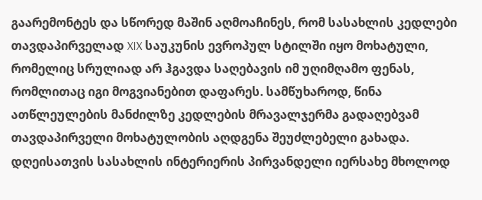გაარემონტეს და სწორედ მაშინ აღმოაჩინეს, რომ სასახლის კედლები თავდაპირველად XIX საუკუნის ევროპულ სტილში იყო მოხატული, რომელიც სრულიად არ ჰგავდა საღებავის იმ უღიმღამო ფენას, რომლითაც იგი მოგვიანებით დაფარეს. სამწუხაროდ, წინა ათწლეულების მანძილზე კედლების მრავალჯერმა გადაღებვამ თავდაპირველი მოხატულობის აღდგენა შეუძლებელი გახადა. დღეისათვის სასახლის ინტერიერის პირვანდელი იერსახე მხოლოდ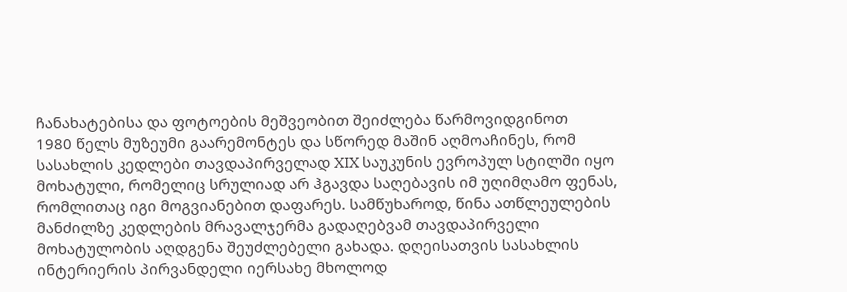ჩანახატებისა და ფოტოების მეშვეობით შეიძლება წარმოვიდგინოთ
1980 წელს მუზეუმი გაარემონტეს და სწორედ მაშინ აღმოაჩინეს, რომ სასახლის კედლები თავდაპირველად XIX საუკუნის ევროპულ სტილში იყო მოხატული, რომელიც სრულიად არ ჰგავდა საღებავის იმ უღიმღამო ფენას, რომლითაც იგი მოგვიანებით დაფარეს. სამწუხაროდ, წინა ათწლეულების მანძილზე კედლების მრავალჯერმა გადაღებვამ თავდაპირველი მოხატულობის აღდგენა შეუძლებელი გახადა. დღეისათვის სასახლის ინტერიერის პირვანდელი იერსახე მხოლოდ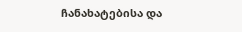ჩანახატებისა და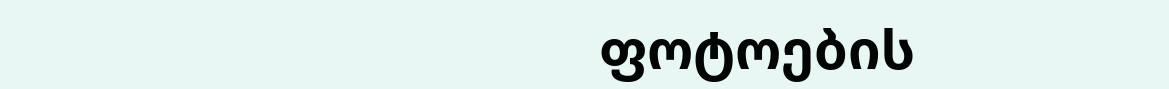ფოტოების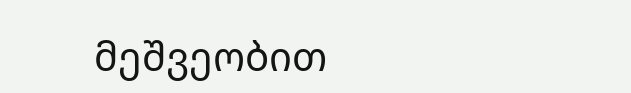მეშვეობით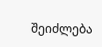შეიძლება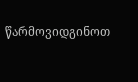წარმოვიდგინოთ